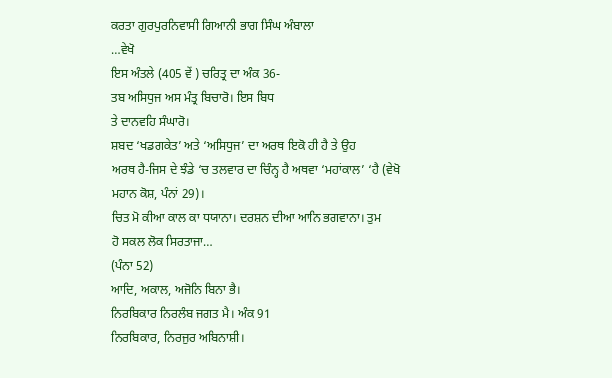ਕਰਤਾ ਗੁਰਪੁਰਨਿਵਾਸੀ ਗਿਆਨੀ ਭਾਗ ਸਿੰਘ ਅੰਬਾਲਾ
…ਵੇਖੋ
ਇਸ ਅੰਤਲੇ (405 ਵੇਂ ) ਚਰਿਤ੍ਰ ਦਾ ਅੰਕ 36-
ਤਬ ਅਸਿਧੁਜ ਅਸ ਮੰਤ੍ਰ ਬਿਚਾਰੋ। ਇਸ ਬਿਧ
ਤੇ ਦਾਨਵਹਿ ਸੰਘਾਰੋ।
ਸ਼ਬਦ ‘ਖਡਗਕੇਤ’ ਅਤੇ ‘ਅਸਿਧੁਜ’ ਦਾ ਅਰਥ ਇਕੋ ਹੀ ਹੈ ਤੇ ਉਹ
ਅਰਥ ਹੈ-ਜਿਸ ਦੇ ਝੰਡੇ ‘ਚ ਤਲਵਾਰ ਦਾ ਚਿੰਨ੍ਹ ਹੈ ਅਥਵਾ ‘ਮਹਾਂਕਾਲ’ ‘ਹੈ (ਵੇਖੋ
ਮਹਾਨ ਕੋਸ਼, ਪੰਨਾਂ 29)।
ਚਿਤ ਮੋ ਕੀਆ ਕਾਲ ਕਾ ਧਯਾਨਾ। ਦਰਸ਼ਨ ਦੀਆ ਆਨਿ ਭਗਵਾਨਾ। ਤੁਮ
ਹੋ ਸਕਲ ਲੋਕ ਸਿਰਤਾਜਾ…
(ਪੰਨਾ 52)
ਆਦਿ, ਅਕਾਲ, ਅਜੋਨਿ ਬਿਨਾ ਭੈ।
ਨਿਰਬਿਕਾਰ ਨਿਰਲੰਬ ਜਗਤ ਮੈ। ਅੰਕ 91
ਨਿਰਬਿਕਾਰ, ਨਿਰਜੁਰ ਅਬਿਨਾਸ਼ੀ।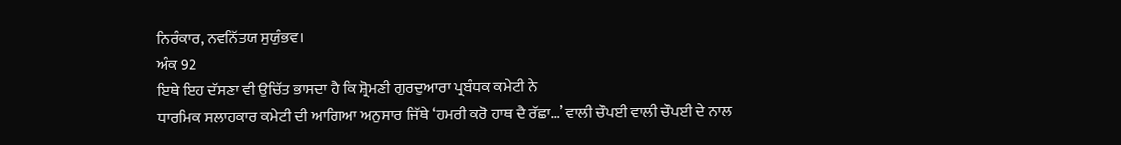ਨਿਰੰਕਾਰ, ਨਵਨਿੱਤਯ ਸੁਯੁੰਭਵ।
ਅੰਕ 92
ਇਥੇ ਇਹ ਦੱਸਣਾ ਵੀ ਉਚਿੱਤ ਭਾਸਦਾ ਹੈ ਕਿ ਸ਼੍ਰੋਮਣੀ ਗੁਰਦੁਆਰਾ ਪ੍ਰਬੰਧਕ ਕਮੇਟੀ ਨੇ
ਧਾਰਮਿਕ ਸਲਾਹਕਾਰ ਕਮੇਟੀ ਦੀ ਆਗਿਆ ਅਨੁਸਾਰ ਜਿੱਥੇ ‘ਹਮਰੀ ਕਰੋ ਹਾਥ ਦੈ ਰੱਛਾ…’ ਵਾਲੀ ਚੌਪਈ ਵਾਲੀ ਚੌਪਈ ਦੇ ਨਾਲ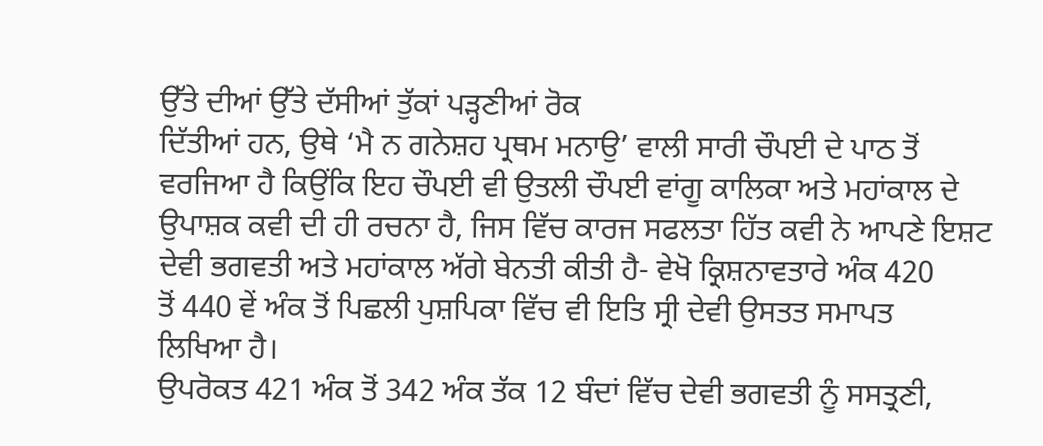ਉੱਤੇ ਦੀਆਂ ਉੱਤੇ ਦੱਸੀਆਂ ਤੁੱਕਾਂ ਪੜ੍ਹਣੀਆਂ ਰੋਕ
ਦਿੱਤੀਆਂ ਹਨ, ਉਥੇ ‘ਮੈ ਨ ਗਨੇਸ਼ਹ ਪ੍ਰਥਮ ਮਨਾਉ’ ਵਾਲੀ ਸਾਰੀ ਚੌਪਈ ਦੇ ਪਾਠ ਤੋਂ
ਵਰਜਿਆ ਹੈ ਕਿਉਂਕਿ ਇਹ ਚੌਪਈ ਵੀ ਉਤਲੀ ਚੌਪਈ ਵਾਂਗੂ ਕਾਲਿਕਾ ਅਤੇ ਮਹਾਂਕਾਲ ਦੇ
ਉਪਾਸ਼ਕ ਕਵੀ ਦੀ ਹੀ ਰਚਨਾ ਹੈ, ਜਿਸ ਵਿੱਚ ਕਾਰਜ ਸਫਲਤਾ ਹਿੱਤ ਕਵੀ ਨੇ ਆਪਣੇ ਇਸ਼ਟ
ਦੇਵੀ ਭਗਵਤੀ ਅਤੇ ਮਹਾਂਕਾਲ ਅੱਗੇ ਬੇਨਤੀ ਕੀਤੀ ਹੈ- ਵੇਖੋ ਕ੍ਰਿਸ਼ਨਾਵਤਾਰੇ ਅੰਕ 420
ਤੋਂ 440 ਵੇਂ ਅੰਕ ਤੋਂ ਪਿਛਲੀ ਪੁਸ਼ਪਿਕਾ ਵਿੱਚ ਵੀ ਇਤਿ ਸ੍ਰੀ ਦੇਵੀ ਉਸਤਤ ਸਮਾਪਤ
ਲਿਖਿਆ ਹੈ।
ਉਪਰੋਕਤ 421 ਅੰਕ ਤੋਂ 342 ਅੰਕ ਤੱਕ 12 ਬੰਦਾਂ ਵਿੱਚ ਦੇਵੀ ਭਗਵਤੀ ਨੂੰ ਸਸਤ੍ਰਣੀ,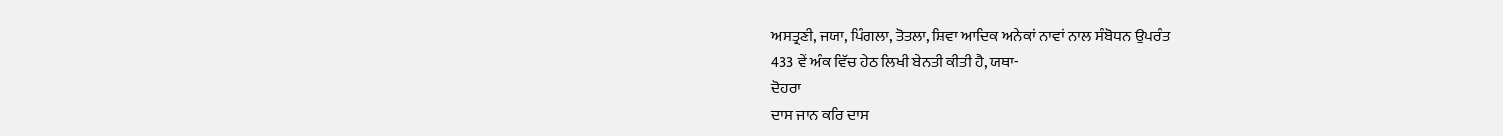ਅਸਤ੍ਰਣੀ, ਜਯਾ, ਪਿੰਗਲਾ, ਤੋਤਲਾ, ਸ਼ਿਵਾ ਆਦਿਕ ਅਨੇਕਾਂ ਨਾਵਾਂ ਨਾਲ ਸੰਬੋਧਨ ਉਪਰੰਤ
433 ਵੇਂ ਅੰਕ ਵਿੱਚ ਹੇਠ ਲਿਖੀ ਬੇਨਤੀ ਕੀਤੀ ਹੈ, ਯਥਾ-
ਦੋਹਰਾ
ਦਾਸ ਜਾਨ ਕਰਿ ਦਾਸ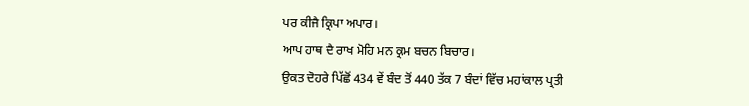ਪਰ ਕੀਜੈ ਕ੍ਰਿਪਾ ਅਪਾਰ।
ਆਪ ਹਾਥ ਦੈ ਰਾਖ ਮੋਹਿ ਮਨ ਕ੍ਰਮ ਬਚਨ ਬਿਚਾਰ।
ਉਕਤ ਦੋਹਰੇ ਪਿੱਛੋਂ 434 ਵੇਂ ਬੰਦ ਤੋਂ 440 ਤੱਕ 7 ਬੰਦਾਂ ਵਿੱਚ ਮਹਾਂਕਾਲ ਪ੍ਰਤੀ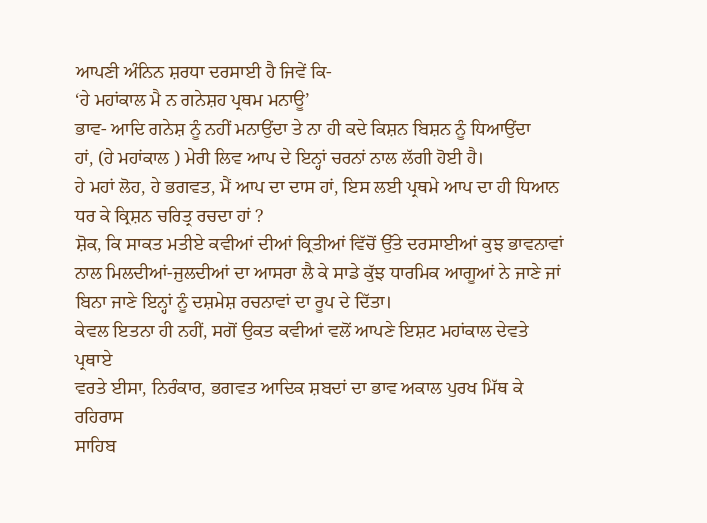ਆਪਣੀ ਅੰਨਿਨ ਸ਼ਰਧਾ ਦਰਸਾਈ ਹੈ ਜਿਵੇਂ ਕਿ-
‘ਹੇ ਮਹਾਂਕਾਲ ਮੈ ਨ ਗਨੇਸ਼ਹ ਪ੍ਰਥਮ ਮਨਾਊ’
ਭਾਵ- ਆਦਿ ਗਨੇਸ਼ ਨੂੰ ਨਹੀਂ ਮਨਾਉਂਦਾ ਤੇ ਨਾ ਹੀ ਕਦੇ ਕਿਸ਼ਨ ਬਿਸ਼ਨ ਨੂੰ ਧਿਆਉਂਦਾ
ਹਾਂ, (ਹੇ ਮਹਾਂਕਾਲ ) ਮੇਰੀ ਲਿਵ ਆਪ ਦੇ ਇਨ੍ਹਾਂ ਚਰਨਾਂ ਨਾਲ ਲੱਗੀ ਹੋਈ ਹੈ।
ਹੇ ਮਹਾਂ ਲੋਹ, ਹੇ ਭਗਵਤ, ਮੈਂ ਆਪ ਦਾ ਦਾਸ ਹਾਂ, ਇਸ ਲਈ ਪ੍ਰਥਮੇ ਆਪ ਦਾ ਹੀ ਧਿਆਨ
ਧਰ ਕੇ ਕ੍ਰਿਸ਼ਨ ਚਰਿਤ੍ਰ ਰਚਦਾ ਹਾਂ ?
ਸ਼ੋਕ, ਕਿ ਸਾਕਤ ਮਤੀਏ ਕਵੀਆਂ ਦੀਆਂ ਕ੍ਰਿਤੀਆਂ ਵਿੱਚੋਂ ਉੱਤੇ ਦਰਸਾਈਆਂ ਕੁਝ ਭਾਵਨਾਵਾਂ
ਨਾਲ ਮਿਲਦੀਆਂ-ਜੁਲਦੀਆਂ ਦਾ ਆਸਰਾ ਲੈ ਕੇ ਸਾਡੇ ਕੁੱਝ ਧਾਰਮਿਕ ਆਗੂਆਂ ਨੇ ਜਾਣੇ ਜਾਂ
ਬਿਨਾ ਜਾਣੇ ਇਨ੍ਹਾਂ ਨੂੰ ਦਸ਼ਮੇਸ਼ ਰਚਨਾਵਾਂ ਦਾ ਰੂਪ ਦੇ ਦਿੱਤਾ।
ਕੇਵਲ ਇਤਨਾ ਹੀ ਨਹੀਂ, ਸਗੋਂ ਉਕਤ ਕਵੀਆਂ ਵਲੋਂ ਆਪਣੇ ਇਸ਼ਟ ਮਹਾਂਕਾਲ ਦੇਵਤੇ ਪ੍ਰਥਾਏ
ਵਰਤੇ ਈਸਾ, ਨਿਰੰਕਾਰ, ਭਗਵਤ ਆਦਿਕ ਸ਼ਬਦਾਂ ਦਾ ਭਾਵ ਅਕਾਲ ਪੁਰਖ ਮਿੱਥ ਕੇ ਰਹਿਰਾਸ
ਸਾਹਿਬ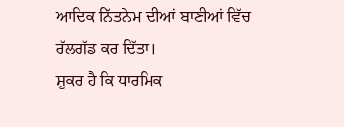ਆਦਿਕ ਨਿੱਤਨੇਮ ਦੀਆਂ ਬਾਣੀਆਂ ਵਿੱਚ ਰੱਲਗੱਡ ਕਰ ਦਿੱਤਾ।
ਸ਼ੁਕਰ ਹੈ ਕਿ ਧਾਰਮਿਕ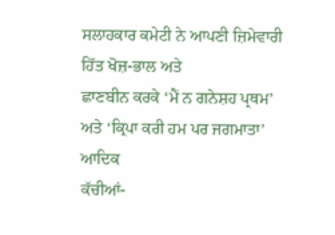ਸਲਾਹਕਾਰ ਕਮੇਟੀ ਨੇ ਆਪਣੀ ਜ਼ਿਮੇਵਾਰੀ ਹਿੱਤ ਖੋਜ਼-ਭਾਲ ਅਤੇ
ਛਾਣਬੀਨ ਕਰਕੇ ‘ਮੈਂ ਨ ਗਨੇਸ਼ਹ ਪ੍ਰਥਮ’ ਅਤੇ ‘ਕ੍ਰਿਪਾ ਕਰੀ ਹਮ ਪਰ ਜਗਮਾਤਾ’ ਆਦਿਕ
ਕੱਚੀਆਂ-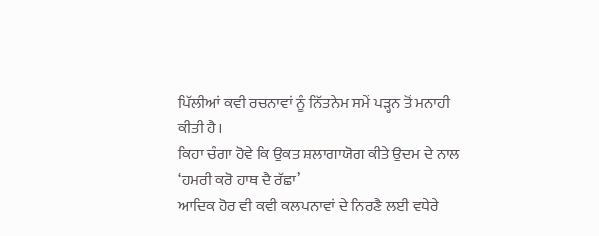ਪਿੱਲੀਆਂ ਕਵੀ ਰਚਨਾਵਾਂ ਨੂੰ ਨਿੱਤਨੇਮ ਸਮੇਂ ਪੜ੍ਹਨ ਤੋਂ ਮਨਾਹੀ ਕੀਤੀ ਹੈ।
ਕਿਹਾ ਚੰਗਾ ਹੋਵੇ ਕਿ ਉਕਤ ਸ਼ਲਾਗਾਯੋਗ ਕੀਤੇ ਉਦਮ ਦੇ ਨਾਲ ‘ਹਮਰੀ ਕਰੋ ਹਾਥ ਦੈ ਰੱਛਾ’
ਆਦਿਕ ਹੋਰ ਵੀ ਕਵੀ ਕਲਪਨਾਵਾਂ ਦੇ ਨਿਰਣੈ ਲਈ ਵਧੇਰੇ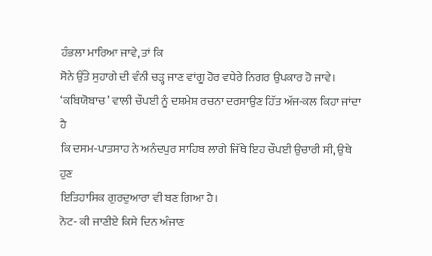ਹੰਭਲਾ ਮਾਰਿਆ ਜਾਵੇ, ਤਾਂ ਕਿ
ਸੋਨੇ ਉੱਤੇ ਸੁਹਾਗੇ ਦੀ ਵੰਨੀ ਚੜ੍ਹ ਜਾਣ ਵਾਂਗੂ ਹੋਰ ਵਧੇਰੇ ਨਿਗਰ ਉਪਕਾਰ ਹੋ ਜਾਵੇ।
‘ਕਬਿਯੋਬਾਚ’ ਵਾਲੀ ਚੌਪਈ ਨੂੰ ਦਸ਼ਮੇਸ਼ ਰਚਨਾ ਦਰਸਾਉਣ ਹਿੱਤ ਅੱਜ-ਕਲ ਕਿਹਾ ਜਾਂਦਾ ਹੈ
ਕਿ ਦਸਮ-ਪਾਤਸਾਹ ਨੇ ਅਨੰਦਪੁਰ ਸਾਹਿਬ ਲਾਗੇ ਜਿੱਥੇ ਇਹ ਚੌਪਈ ਉਚਾਰੀ ਸੀ, ਉਥੇ ਹੁਣ
ਇਤਿਹਾਸਿਕ ਗੁਰਦੁਆਰਾ ਵੀ ਬਣ ਗਿਆ ਹੈ।
ਨੋਟ- ਕੀ ਜਾਣੀਏ ਕਿਸੇ ਦਿਨ ਅੰਜਾਣ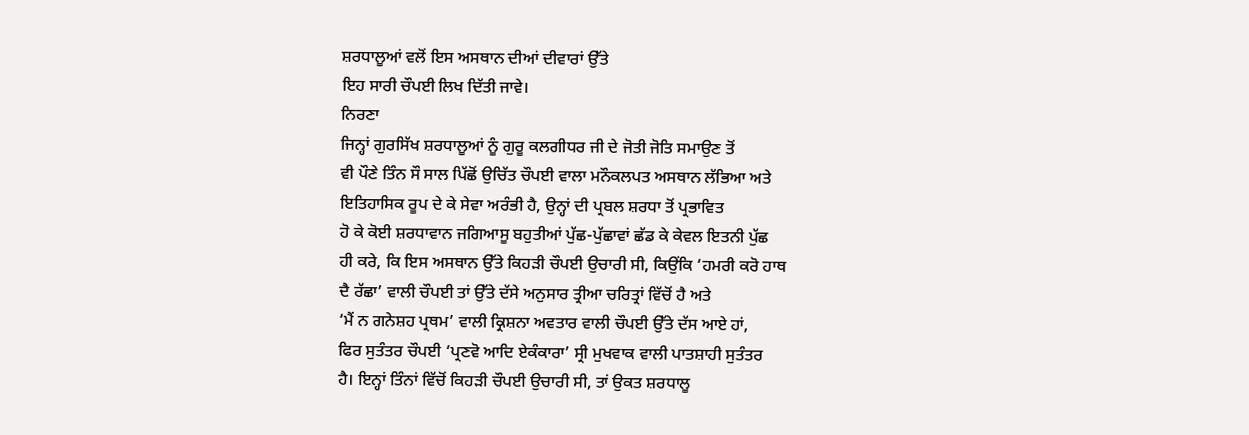ਸ਼ਰਧਾਲੂਆਂ ਵਲੋਂ ਇਸ ਅਸਥਾਨ ਦੀਆਂ ਦੀਵਾਰਾਂ ਉੱਤੇ
ਇਹ ਸਾਰੀ ਚੌਪਈ ਲਿਖ ਦਿੱਤੀ ਜਾਵੇ।
ਨਿਰਣਾ
ਜਿਨ੍ਹਾਂ ਗੁਰਸਿੱਖ ਸ਼ਰਧਾਲੂਆਂ ਨੂੰ ਗੁਰੂ ਕਲਗੀਧਰ ਜੀ ਦੇ ਜੋਤੀ ਜੋਤਿ ਸਮਾਉਣ ਤੋਂ
ਵੀ ਪੌਣੇ ਤਿੰਨ ਸੌ ਸਾਲ ਪਿੱਛੋਂ ਉਚਿੱਤ ਚੌਪਈ ਵਾਲਾ ਮਨੌਕਲਪਤ ਅਸਥਾਨ ਲੱਭਿਆ ਅਤੇ
ਇਤਿਹਾਸਿਕ ਰੂਪ ਦੇ ਕੇ ਸੇਵਾ ਅਰੰਭੀ ਹੈ, ਉਨ੍ਹਾਂ ਦੀ ਪ੍ਰਬਲ ਸ਼ਰਧਾ ਤੋਂ ਪ੍ਰਭਾਵਿਤ
ਹੋ ਕੇ ਕੋਈ ਸ਼ਰਧਾਵਾਨ ਜਗਿਆਸੂ ਬਹੁਤੀਆਂ ਪੁੱਛ-ਪੁੱਛਾਵਾਂ ਛੱਡ ਕੇ ਕੇਵਲ ਇਤਨੀ ਪੁੱਛ
ਹੀ ਕਰੇ, ਕਿ ਇਸ ਅਸਥਾਨ ਉੱਤੇ ਕਿਹੜੀ ਚੌਪਈ ਉਚਾਰੀ ਸੀ, ਕਿਉਂਕਿ ‘ਹਮਰੀ ਕਰੋ ਹਾਥ
ਦੈ ਰੱਛਾ’ ਵਾਲੀ ਚੌਪਈ ਤਾਂ ਉੱਤੇ ਦੱਸੇ ਅਨੁਸਾਰ ਤ੍ਰੀਆ ਚਰਿਤ੍ਰਾਂ ਵਿੱਚੋਂ ਹੈ ਅਤੇ
‘ਮੈਂ ਨ ਗਨੇਸ਼ਹ ਪ੍ਰਥਮ’ ਵਾਲੀ ਕ੍ਰਿਸ਼ਨਾ ਅਵਤਾਰ ਵਾਲੀ ਚੌਪਈ ਉੱਤੇ ਦੱਸ ਆਏ ਹਾਂ,
ਫਿਰ ਸੁਤੰਤਰ ਚੌਪਈ ‘ਪ੍ਰਣਵੋ ਆਦਿ ਏਕੰਕਾਰਾ’ ਸ੍ਰੀ ਮੁਖਵਾਕ ਵਾਲੀ ਪਾਤਸ਼ਾਹੀ ਸੁਤੰਤਰ
ਹੈ। ਇਨ੍ਹਾਂ ਤਿੰਨਾਂ ਵਿੱਚੋਂ ਕਿਹੜੀ ਚੌਪਈ ਉਚਾਰੀ ਸੀ, ਤਾਂ ਉਕਤ ਸ਼ਰਧਾਲੂ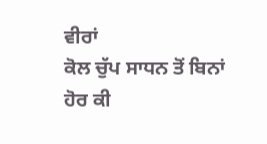ਵੀਰਾਂ
ਕੋਲ ਚੁੱਪ ਸਾਧਨ ਤੋਂ ਬਿਨਾਂ ਹੋਰ ਕੀ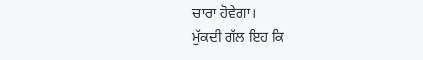ਚਾਰਾ ਹੋਵੇਗਾ।
ਮੁੱਕਦੀ ਗੱਲ ਇਹ ਕਿ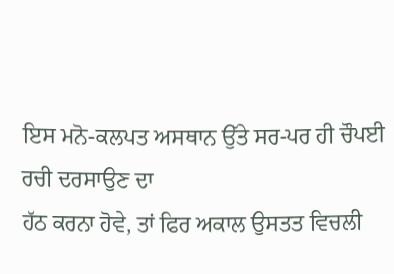ਇਸ ਮਨੋ-ਕਲਪਤ ਅਸਥਾਨ ਉੱਤੇ ਸਰ-ਪਰ ਹੀ ਚੌਪਈ ਰਚੀ ਦਰਸਾਉਣ ਦਾ
ਹੱਠ ਕਰਨਾ ਹੋਵੇ, ਤਾਂ ਫਿਰ ਅਕਾਲ ਉਸਤਤ ਵਿਚਲੀ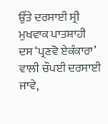ਉੱਤੇ ਦਰਸਾਈ ਸ੍ਰੀ ਮੁਖਵਾਕ ਪਾਤਸ਼ਾਹੀ
ਦਸ ‘ਪ੍ਰਣਵੋ ਏਕੰਕਾਰਾ’ ਵਾਲੀ ਚੌਪਈ ਦਰਸਾਈ ਜਾਵੇ,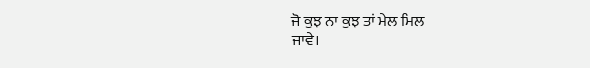ਜੋ ਕੁਝ ਨਾ ਕੁਝ ਤਾਂ ਮੇਲ ਮਿਲ
ਜਾਵੇ।